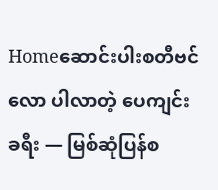Homeဆောင်းပါးစတီဗင်လော ပါလာတဲ့ ပေကျင်းခရီး — မြစ်ဆုံပြန်စ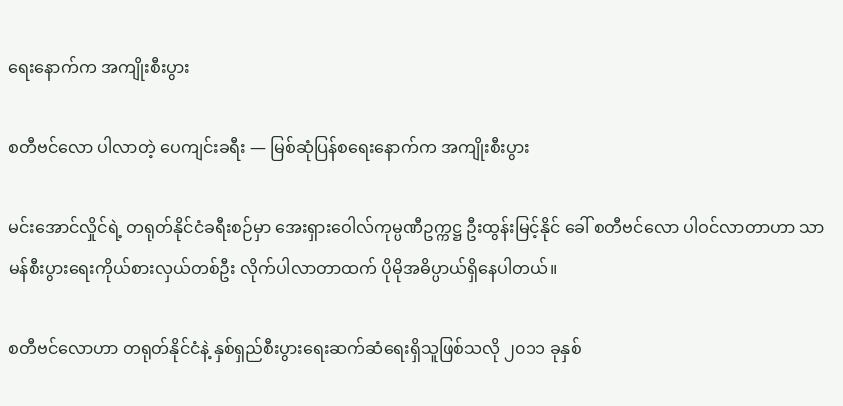ရေးနောက်က အကျိုးစီးပွား

စတီဗင်လော ပါလာတဲ့ ပေကျင်းခရီး — မြစ်ဆုံပြန်စရေးနောက်က အကျိုးစီးပွား

မင်းအောင်လှိုင်ရဲ့ တရုတ်နိုင်ငံခရီးစဉ်မှာ အေးရှားဝေါလ်ကုမ္ပဏီဥက္ကဋ္ဌ ဦးထွန်းမြင့်နိုင် ခေါ် စတီဗင်လော ပါဝင်လာတာဟာ သာမန်စီးပွားရေးကိုယ်စားလှယ်တစ်ဦး လိုက်ပါလာတာထက် ပိုမိုအဓိပ္ပာယ်ရှိနေပါတယ်။

စတီဗင်လောဟာ တရုတ်နိုင်ငံနဲ့ နှစ်ရှည်စီးပွားရေးဆက်ဆံရေးရှိသူဖြစ်သလို ၂၀၁၁ ခုနှစ်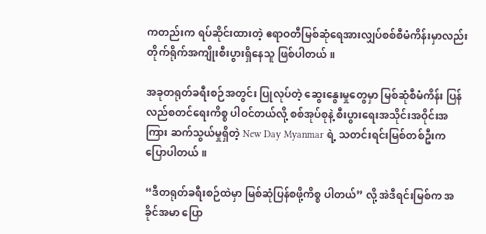ကတည်းက ရပ်ဆိုင်းထားတဲ့ ဧရာဝတီမြစ်ဆုံရေအားလျှပ်စစ်စီမံကိန်းမှာလည်း တိုက်ရိုက်အကျိုးစီးပွားရှိနေသူ ဖြစ်ပါတယ်။

အခုတရုတ်ခရီးစဉ်အတွင်း ပြုလုပ်တဲ့ ဆွေးနွေးမှုတွေမှာ မြစ်ဆုံစီမံကိန်း ပြန်လည်စတင်ရေးကိစ္စ ပါဝင်တယ်လို့ စစ်အုပ်စုနဲ့ စီးပွားရေးအသိုင်းအဝိုင်းအကြား ဆက်သွယ်မှုရှိတဲ့ New Day Myanmar ရဲ့ သတင်းရင်းမြစ်တစ်ဦးက ပြောပါတယ်။

“ဒီတရုတ်ခရီးစဉ်ထဲမှာ မြစ်ဆုံပြန်စဖို့ကိစ္စ ပါတယ်” လို့ အဲဒီရင်းမြစ်က အခိုင်အမာ ပြော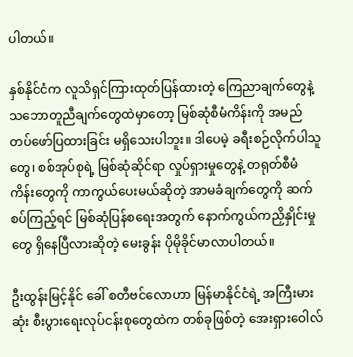ပါတယ်။

နှစ်နိုင်ငံက လူသိရှင်ကြားထုတ်ပြန်ထားတဲ့ ကြေညာချက်တွေနဲ့ သဘောတူညီချက်တွေထဲမှာတော့ မြစ်ဆုံစီမံကိန်းကို အမည်တပ်ဖော်ပြထားခြင်း မရှိသေးပါဘူး။ ဒါပေမဲ့ ခရီးစဉ်လိုက်ပါသူတွေ၊ စစ်အုပ်စုရဲ့ မြစ်ဆုံဆိုင်ရာ လှုပ်ရှားမှုတွေနဲ့ တရုတ်စီမံကိန်းတွေကို ကာကွယ်ပေးမယ်ဆိုတဲ့ အာမခံချက်တွေကို ဆက်စပ်ကြည့်ရင် မြစ်ဆုံပြန်စရေးအတွက် နောက်ကွယ်ကညှိနှိုင်းမှုတွေ ရှိနေပြီလားဆိုတဲ့ မေးခွန်း ပိုမိုခိုင်မာလာပါတယ်။

ဦးထွန်းမြင့်နိုင် ခေါ် စတီဗင်လောဟာ မြန်မာနိုင်ငံရဲ့ အကြီးမားဆုံး စီးပွားရေးလုပ်ငန်းစုတွေထဲက တစ်ခုဖြစ်တဲ့ အေးရှားဝေါလ်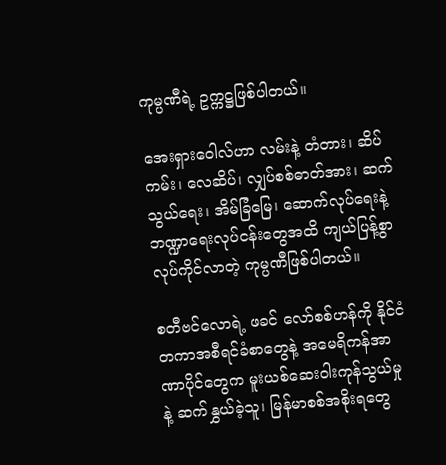ကုမ္ပဏီရဲ့ ဥက္ကဋ္ဌဖြစ်ပါတယ်။

အေးရှားဝေါလ်ဟာ လမ်းနဲ့ တံတား၊ ဆိပ်ကမ်း၊ လေဆိပ်၊ လျှပ်စစ်ဓာတ်အား၊ ဆက်သွယ်ရေး၊ အိမ်ခြံမြေ၊ ဆောက်လုပ်ရေးနဲ့ ဘဏ္ဍာရေးလုပ်ငန်းတွေအထိ ကျယ်ပြန့်စွာ လုပ်ကိုင်လာတဲ့ ကုမ္ပဏီဖြစ်ပါတယ်။

စတီဗင်လောရဲ့ ဖခင် လော်စစ်ဟန်ကို နိုင်ငံတကာအစီရင်ခံစာတွေနဲ့ အမေရိကန်အာဏာပိုင်တွေက မူးယစ်ဆေးဝါးကုန်သွယ်မှုနဲ့ ဆက်နွှယ်ခဲ့သူ၊ မြန်မာစစ်အစိုးရတွေ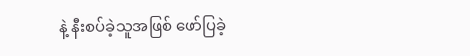နဲ့ နီးစပ်ခဲ့သူအဖြစ် ဖော်ပြခဲ့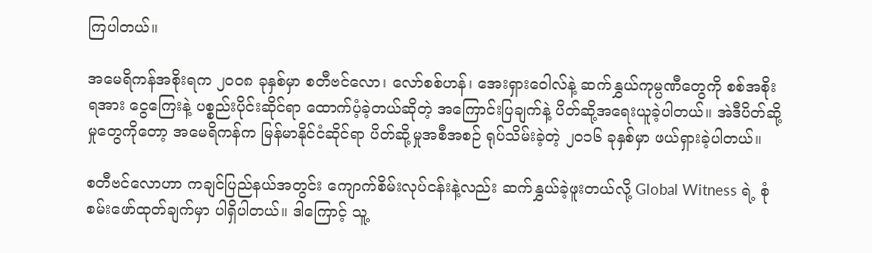ကြပါတယ်။

အမေရိကန်အစိုးရက ၂၀၀၈ ခုနှစ်မှာ စတီဗင်လော၊ လော်စစ်ဟန်၊ အေးရှားဝေါလ်နဲ့ ဆက်နွှယ်ကုမ္ပဏီတွေကို စစ်အစိုးရအား ငွေကြေးနဲ့ ပစ္စည်းပိုင်းဆိုင်ရာ ထောက်ပံ့ခဲ့တယ်ဆိုတဲ့ အကြောင်းပြချက်နဲ့ ပိတ်ဆို့အရေးယူခဲ့ပါတယ်။ အဲဒီပိတ်ဆို့မှုတွေကိုတော့ အမေရိကန်က မြန်မာနိုင်ငံဆိုင်ရာ ပိတ်ဆို့မှုအစီအစဉ် ရုပ်သိမ်းခဲ့တဲ့ ၂၀၁၆ ခုနှစ်မှာ ဖယ်ရှားခဲ့ပါတယ်။

စတီဗင်လောဟာ ကချင်ပြည်နယ်အတွင်း ကျောက်စိမ်းလုပ်ငန်းနဲ့လည်း ဆက်နွှယ်ခဲ့ဖူးတယ်လို့ Global Witness ရဲ့ စုံစမ်းဖော်ထုတ်ချက်မှာ ပါရှိပါတယ်။ ဒါကြောင့် သူ့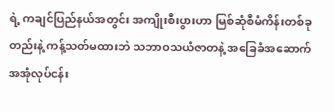ရဲ့ ကချင်ပြည်နယ်အတွင်း အကျိုးစီးပွားဟာ မြစ်ဆုံစီမံကိန်းတစ်ခုတည်းနဲ့ ကန့်သတ်မထားဘဲ သဘာဝသယံဇာတနဲ့ အခြေခံအဆောက်အအုံလုပ်ငန်း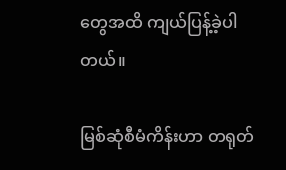တွေအထိ ကျယ်ပြန့်ခဲ့ပါတယ်။

မြစ်ဆုံစီမံကိန်းဟာ တရုတ်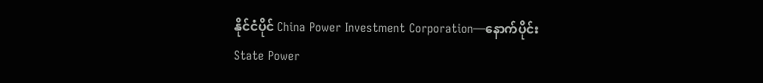နိုင်ငံပိုင် China Power Investment Corporation—နောက်ပိုင်း State Power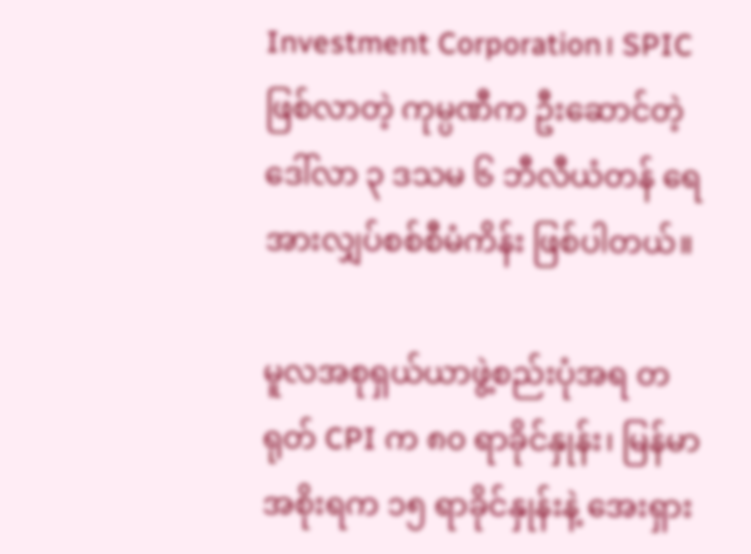Investment Corporation၊ SPIC ဖြစ်လာတဲ့ ကုမ္ပဏီက ဦးဆောင်တဲ့ ဒေါ်လာ ၃ ဒသမ ၆ ဘီလီယံတန် ရေအားလျှပ်စစ်စီမံကိန်း ဖြစ်ပါတယ်။

မူလအစုရှယ်ယာဖွဲ့စည်းပုံအရ တရုတ် CPI က ၈၀ ရာခိုင်နှုန်း၊ မြန်မာအစိုးရက ၁၅ ရာခိုင်နှုန်းနဲ့ အေးရှား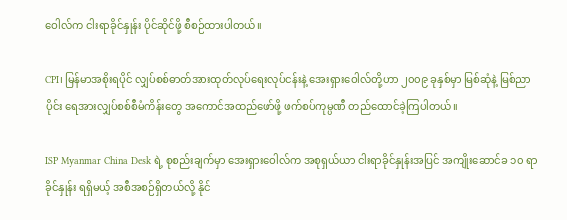ဝေါလ်က ငါးရာခိုင်နှုန်း ပိုင်ဆိုင်ဖို့ စီစဉ်ထားပါတယ်။

CPI၊ မြန်မာအစိုးရပိုင် လျှပ်စစ်ဓာတ်အားထုတ်လုပ်ရေးလုပ်ငန်းနဲ့ အေးရှားဝေါလ်တို့ဟာ ၂၀၀၉ ခုနှစ်မှာ မြစ်ဆုံနဲ့ မြစ်ညာပိုင်း ရေအားလျှပ်စစ်စီမံကိန်းတွေ အကောင်အထည်ဖော်ဖို့ ဖက်စပ်ကုမ္ပဏီ တည်ထောင်ခဲ့ကြပါတယ်။

ISP Myanmar China Desk ရဲ့ စုစည်းချက်မှာ အေးရှားဝေါလ်က အစုရှယ်ယာ ငါးရာခိုင်နှုန်းအပြင် အကျိုးဆောင်ခ ၁၀ ရာခိုင်နှုန်း ရရှိမယ့် အစီအစဉ်ရှိတယ်လို့ နိုင်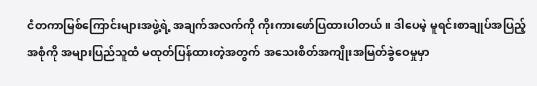ငံတကာမြစ်ကြောင်းများအဖွဲ့ရဲ့ အချက်အလက်ကို ကိုးကားဖော်ပြထားပါတယ်။ ဒါပေမဲ့ မူရင်းစာချုပ်အပြည့်အစုံကို အများပြည်သူထံ မထုတ်ပြန်ထားတဲ့အတွက် အသေးစိတ်အကျိုးအမြတ်ခွဲဝေမှုမှာ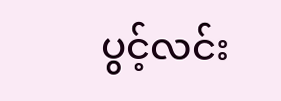ပွင့်လင်း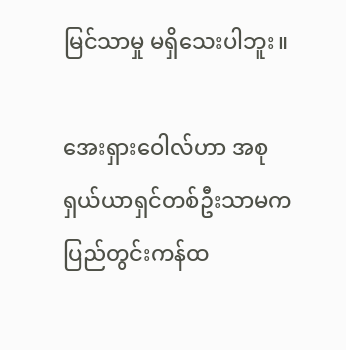မြင်သာမှု မရှိသေးပါဘူး။

အေးရှားဝေါလ်ဟာ အစုရှယ်ယာရှင်တစ်ဦးသာမက ပြည်တွင်းကန်ထ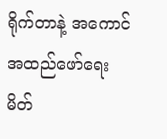ရိုက်တာနဲ့ အကောင်အထည်ဖော်ရေးမိတ်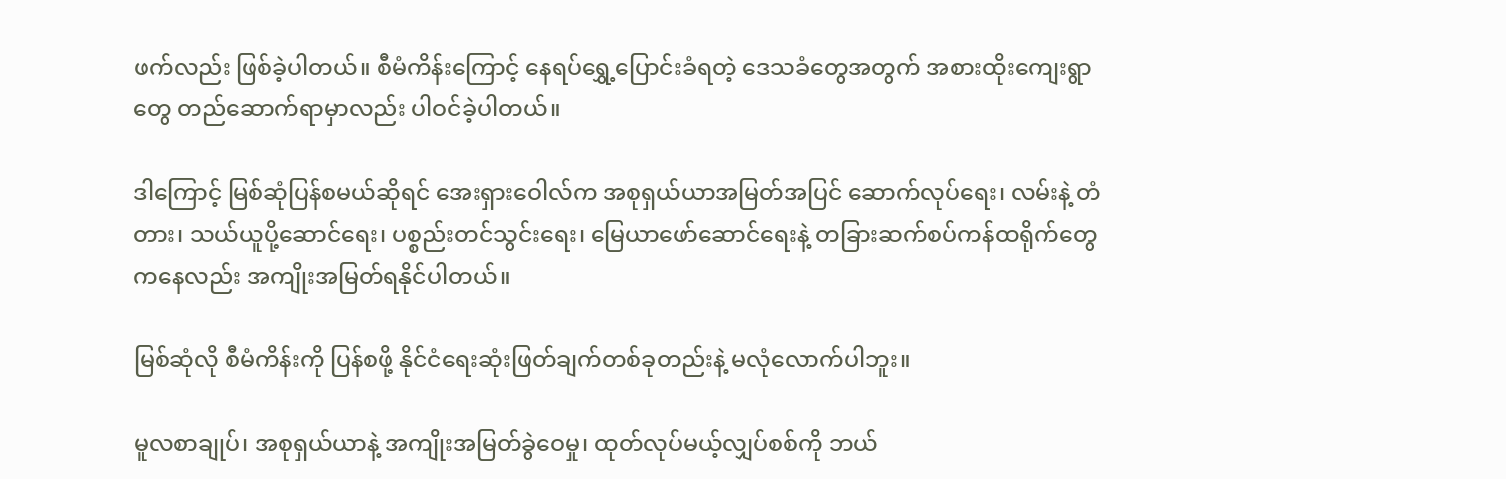ဖက်လည်း ဖြစ်ခဲ့ပါတယ်။ စီမံကိန်းကြောင့် နေရပ်ရွှေ့ပြောင်းခံရတဲ့ ဒေသခံတွေအတွက် အစားထိုးကျေးရွာတွေ တည်ဆောက်ရာမှာလည်း ပါဝင်ခဲ့ပါတယ်။

ဒါကြောင့် မြစ်ဆုံပြန်စမယ်ဆိုရင် အေးရှားဝေါလ်က အစုရှယ်ယာအမြတ်အပြင် ဆောက်လုပ်ရေး၊ လမ်းနဲ့ တံတား၊ သယ်ယူပို့ဆောင်ရေး၊ ပစ္စည်းတင်သွင်းရေး၊ မြေယာဖော်ဆောင်ရေးနဲ့ တခြားဆက်စပ်ကန်ထရိုက်တွေကနေလည်း အကျိုးအမြတ်ရနိုင်ပါတယ်။

မြစ်ဆုံလို စီမံကိန်းကို ပြန်စဖို့ နိုင်ငံရေးဆုံးဖြတ်ချက်တစ်ခုတည်းနဲ့ မလုံလောက်ပါဘူး။

မူလစာချုပ်၊ အစုရှယ်ယာနဲ့ အကျိုးအမြတ်ခွဲဝေမှု၊ ထုတ်လုပ်မယ့်လျှပ်စစ်ကို ဘယ်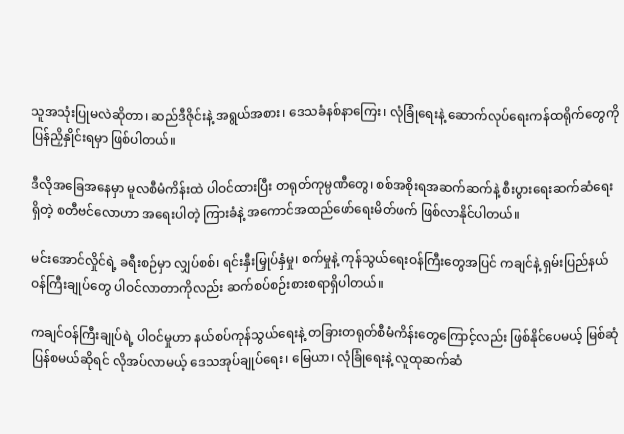သူအသုံးပြုမလဲဆိုတာ၊ ဆည်ဒီဇိုင်းနဲ့ အရွယ်အစား၊ ဒေသခံနစ်နာကြေး၊ လုံခြုံရေးနဲ့ ဆောက်လုပ်ရေးကန်ထရိုက်တွေကို ပြန်ညှိနှိုင်းရမှာ ဖြစ်ပါတယ်။

ဒီလိုအခြေအနေမှာ မူလစီမံကိန်းထဲ ပါဝင်ထားပြီး တရုတ်ကုမ္ပဏီတွေ၊ စစ်အစိုးရအဆက်ဆက်နဲ့ စီးပွားရေးဆက်ဆံရေးရှိတဲ့ စတီဗင်လောဟာ အရေးပါတဲ့ ကြားခံနဲ့ အကောင်အထည်ဖော်ရေးမိတ်ဖက် ဖြစ်လာနိုင်ပါတယ်။

မင်းအောင်လှိုင်ရဲ့ ခရီးစဉ်မှာ လျှပ်စစ်၊ ရင်းနှီးမြှုပ်နှံမှု၊ စက်မှုနဲ့ ကုန်သွယ်ရေးဝန်ကြီးတွေအပြင် ကချင်နဲ့ ရှမ်းပြည်နယ်ဝန်ကြီးချုပ်တွေ ပါဝင်လာတာကိုလည်း ဆက်စပ်စဉ်းစားစရာရှိပါတယ်။

ကချင်ဝန်ကြီးချုပ်ရဲ့ ပါဝင်မှုဟာ နယ်စပ်ကုန်သွယ်ရေးနဲ့ တခြားတရုတ်စီမံကိန်းတွေကြောင့်လည်း ဖြစ်နိုင်ပေမယ့် မြစ်ဆုံပြန်စမယ်ဆိုရင် လိုအပ်လာမယ့် ဒေသအုပ်ချုပ်ရေး၊ မြေယာ၊ လုံခြုံရေးနဲ့ လူထုဆက်ဆံ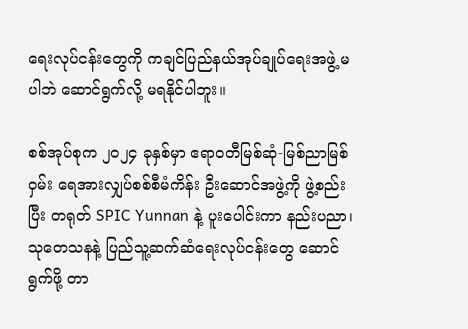ရေးလုပ်ငန်းတွေကို ကချင်ပြည်နယ်အုပ်ချုပ်ရေးအဖွဲ့ မပါဘဲ ဆောင်ရွက်လို့ မရနိုင်ပါဘူး။

စစ်အုပ်စုက ၂၀၂၄ ခုနှစ်မှာ ဧရာဝတီမြစ်ဆုံ-မြစ်ညာမြစ်ဝှမ်း ရေအားလျှပ်စစ်စီမံကိန်း ဦးဆောင်အဖွဲ့ကို ဖွဲ့စည်းပြီး တရုတ် SPIC Yunnan နဲ့ ပူးပေါင်းကာ နည်းပညာ၊ သုတေသနနဲ့ ပြည်သူ့ဆက်ဆံရေးလုပ်ငန်းတွေ ဆောင်ရွက်ဖို့ တာ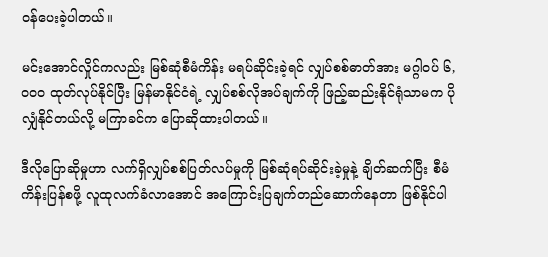ဝန်ပေးခဲ့ပါတယ်။

မင်းအောင်လှိုင်ကလည်း မြစ်ဆုံစီမံကိန်း မရပ်ဆိုင်းခဲ့ရင် လျှပ်စစ်ဓာတ်အား မဂ္ဂါဝပ် ၆,၀၀၀ ထုတ်လုပ်နိုင်ပြီး မြန်မာနိုင်ငံရဲ့ လျှပ်စစ်လိုအပ်ချက်ကို ဖြည့်ဆည်းနိုင်ရုံသာမက ပိုလျှံနိုင်တယ်လို့ မကြာခင်က ပြောဆိုထားပါတယ်။

ဒီလိုပြောဆိုမှုဟာ လက်ရှိလျှပ်စစ်ပြတ်လပ်မှုကို မြစ်ဆုံရပ်ဆိုင်းခဲ့မှုနဲ့ ချိတ်ဆက်ပြီး စီမံကိန်းပြန်စဖို့ လူထုလက်ခံလာအောင် အကြောင်းပြချက်တည်ဆောက်နေတာ ဖြစ်နိုင်ပါ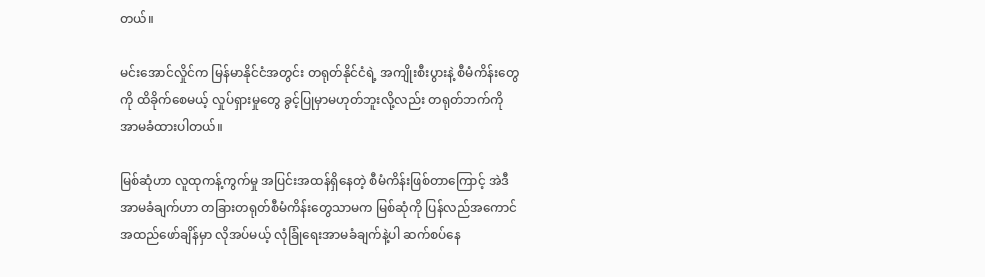တယ်။

မင်းအောင်လှိုင်က မြန်မာနိုင်ငံအတွင်း တရုတ်နိုင်ငံရဲ့ အကျိုးစီးပွားနဲ့ စီမံကိန်းတွေကို ထိခိုက်စေမယ့် လှုပ်ရှားမှုတွေ ခွင့်ပြုမှာမဟုတ်ဘူးလို့လည်း တရုတ်ဘက်ကို အာမခံထားပါတယ်။

မြစ်ဆုံဟာ လူထုကန့်ကွက်မှု အပြင်းအထန်ရှိနေတဲ့ စီမံကိန်းဖြစ်တာကြောင့် အဲဒီအာမခံချက်ဟာ တခြားတရုတ်စီမံကိန်းတွေသာမက မြစ်ဆုံကို ပြန်လည်အကောင်အထည်ဖော်ချိန်မှာ လိုအပ်မယ့် လုံခြုံရေးအာမခံချက်နဲ့ပါ ဆက်စပ်နေ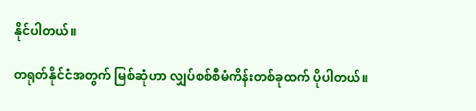နိုင်ပါတယ်။

တရုတ်နိုင်ငံအတွက် မြစ်ဆုံဟာ လျှပ်စစ်စီမံကိန်းတစ်ခုထက် ပိုပါတယ်။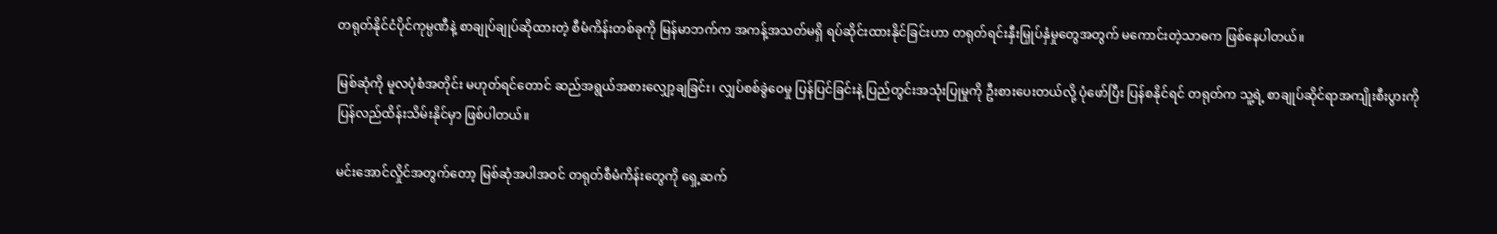တရုတ်နိုင်ငံပိုင်ကုမ္ပဏီနဲ့ စာချုပ်ချုပ်ဆိုထားတဲ့ စီမံကိန်းတစ်ခုကို မြန်မာဘက်က အကန့်အသတ်မရှိ ရပ်ဆိုင်းထားနိုင်ခြင်းဟာ တရုတ်ရင်းနှီးမြှုပ်နှံမှုတွေအတွက် မကောင်းတဲ့သာဓက ဖြစ်နေပါတယ်။

မြစ်ဆုံကို မူလပုံစံအတိုင်း မဟုတ်ရင်တောင် ဆည်အရွယ်အစားလျှော့ချခြင်း၊ လျှပ်စစ်ခွဲဝေမှု ပြန်ပြင်ခြင်းနဲ့ ပြည်တွင်းအသုံးပြုမှုကို ဦးစားပေးတယ်လို့ ပုံဖော်ပြီး ပြန်စနိုင်ရင် တရုတ်က သူ့ရဲ့ စာချုပ်ဆိုင်ရာအကျိုးစီးပွားကို ပြန်လည်ထိန်းသိမ်းနိုင်မှာ ဖြစ်ပါတယ်။

မင်းအောင်လှိုင်အတွက်တော့ မြစ်ဆုံအပါအဝင် တရုတ်စီမံကိန်းတွေကို ရှေ့ဆက်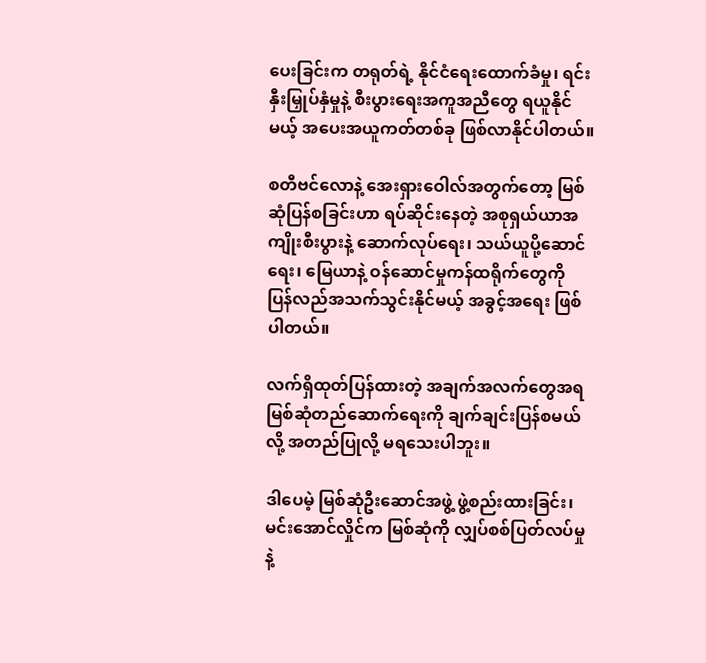ပေးခြင်းက တရုတ်ရဲ့ နိုင်ငံရေးထောက်ခံမှု၊ ရင်းနှီးမြှုပ်နှံမှုနဲ့ စီးပွားရေးအကူအညီတွေ ရယူနိုင်မယ့် အပေးအယူကတ်တစ်ခု ဖြစ်လာနိုင်ပါတယ်။

စတီဗင်လောနဲ့ အေးရှားဝေါလ်အတွက်တော့ မြစ်ဆုံပြန်စခြင်းဟာ ရပ်ဆိုင်းနေတဲ့ အစုရှယ်ယာအကျိုးစီးပွားနဲ့ ဆောက်လုပ်ရေး၊ သယ်ယူပို့ဆောင်ရေး၊ မြေယာနဲ့ ဝန်ဆောင်မှုကန်ထရိုက်တွေကို ပြန်လည်အသက်သွင်းနိုင်မယ့် အခွင့်အရေး ဖြစ်ပါတယ်။

လက်ရှိထုတ်ပြန်ထားတဲ့ အချက်အလက်တွေအရ မြစ်ဆုံတည်ဆောက်ရေးကို ချက်ချင်းပြန်စမယ်လို့ အတည်ပြုလို့ မရသေးပါဘူး။

ဒါပေမဲ့ မြစ်ဆုံဦးဆောင်အဖွဲ့ ဖွဲ့စည်းထားခြင်း၊ မင်းအောင်လှိုင်က မြစ်ဆုံကို လျှပ်စစ်ပြတ်လပ်မှုနဲ့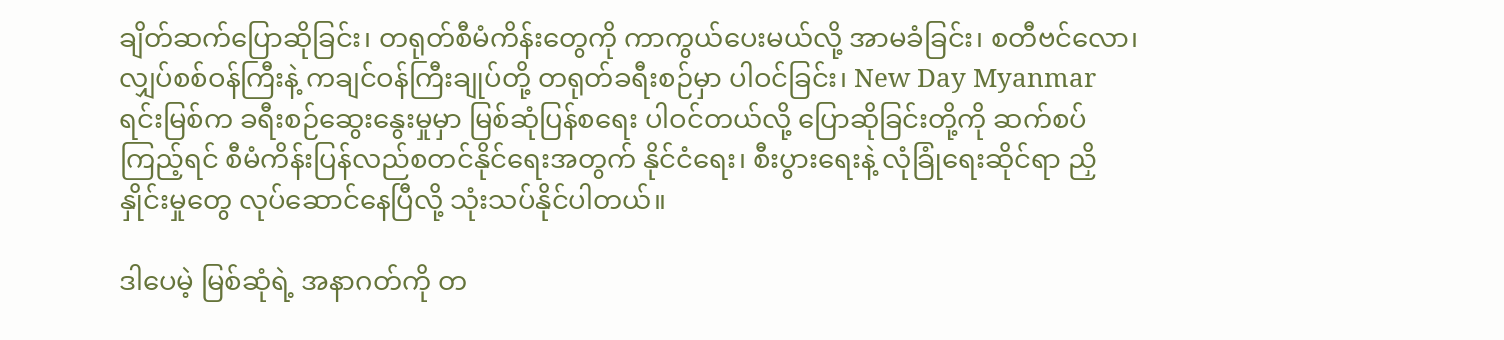ချိတ်ဆက်ပြောဆိုခြင်း၊ တရုတ်စီမံကိန်းတွေကို ကာကွယ်ပေးမယ်လို့ အာမခံခြင်း၊ စတီဗင်လော၊ လျှပ်စစ်ဝန်ကြီးနဲ့ ကချင်ဝန်ကြီးချုပ်တို့ တရုတ်ခရီးစဉ်မှာ ပါဝင်ခြင်း၊ New Day Myanmar ရင်းမြစ်က ခရီးစဉ်ဆွေးနွေးမှုမှာ မြစ်ဆုံပြန်စရေး ပါဝင်တယ်လို့ ပြောဆိုခြင်းတို့ကို ဆက်စပ်ကြည့်ရင် စီမံကိန်းပြန်လည်စတင်နိုင်ရေးအတွက် နိုင်ငံရေး၊ စီးပွားရေးနဲ့ လုံခြုံရေးဆိုင်ရာ ညှိနှိုင်းမှုတွေ လုပ်ဆောင်နေပြီလို့ သုံးသပ်နိုင်ပါတယ်။

ဒါပေမဲ့ မြစ်ဆုံရဲ့ အနာဂတ်ကို တ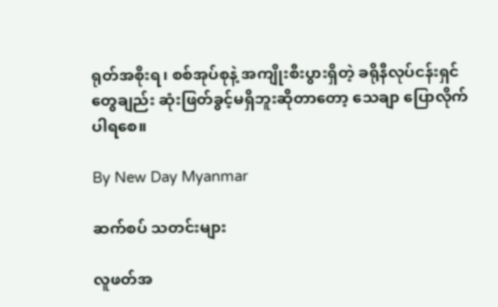ရုတ်အစိုးရ၊ စစ်အုပ်စုနဲ့ အကျိုးစီးပွားရှိတဲ့ ခရိုနီလုပ်ငန်းရှင်တွေချည်း ဆုံးဖြတ်ခွင့်မရှိဘူးဆိုတာတော့ သေချာ ပြောလိုက်ပါရစေ။

By New Day Myanmar

ဆက်စပ် သတင်းများ

လူဖတ်အ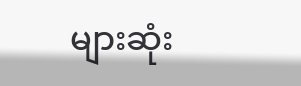များဆုံး